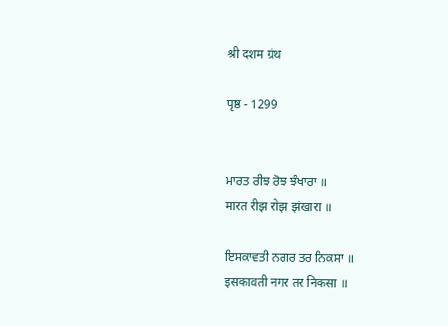श्री दशम ग्रंथ

पृष्ठ - 1299


ਮਾਰਤ ਰੀਝ ਰੋਝ ਝੰਖਾਰਾ ॥
मारत रीझ रोझ झंखारा ॥

ਇਸਕਾਵਤੀ ਨਗਰ ਤਰ ਨਿਕਸਾ ॥
इसकावती नगर तर निकसा ॥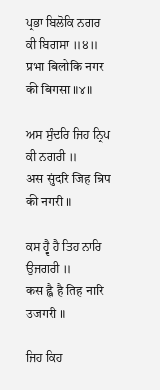ਪ੍ਰਭਾ ਬਿਲੋਕਿ ਨਗਰ ਕੀ ਬਿਗਸਾ ॥੪॥
प्रभा बिलोकि नगर की बिगसा ॥४॥

ਅਸ ਸੁੰਦਰਿ ਜਿਹ ਨ੍ਰਿਪ ਕੀ ਨਗਰੀ ॥
अस सुंदरि जिह न्रिप की नगरी ॥

ਕਸ ਹ੍ਵੈ ਹੈ ਤਿਹ ਨਾਰਿ ਉਜਗਰੀ ॥
कस ह्वै है तिह नारि उजगरी ॥

ਜਿਹ ਕਿਹ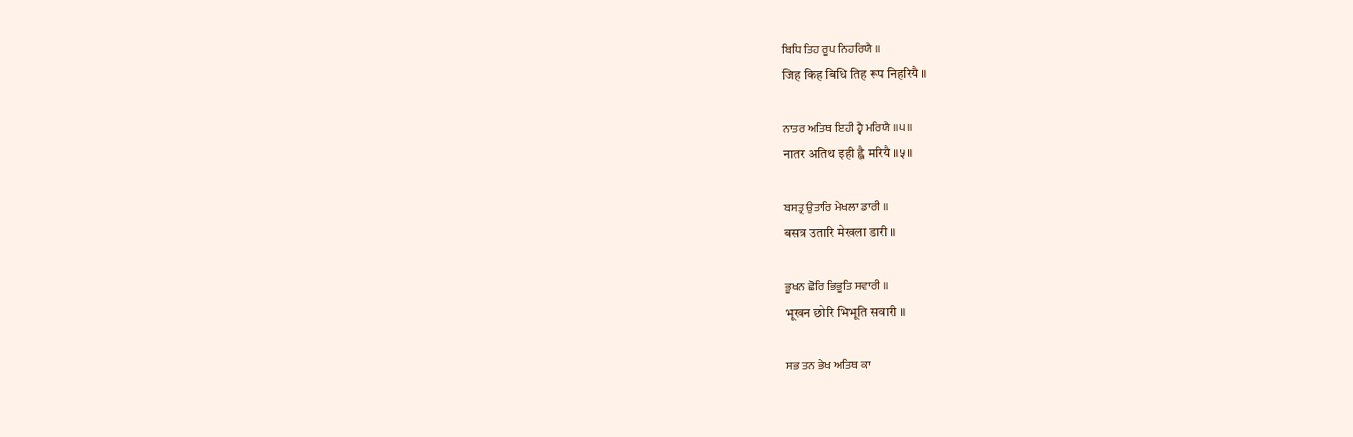ਬਿਧਿ ਤਿਹ ਰੂਪ ਨਿਹਰਿਯੈ ॥
जिह किह बिधि तिह रूप निहरियै ॥

ਨਾਤਰ ਅਤਿਥ ਇਹੀ ਹ੍ਵੈ ਮਰਿਯੈ ॥੫॥
नातर अतिथ इही ह्वै मरियै ॥५॥

ਬਸਤ੍ਰ ਉਤਾਰਿ ਮੇਖਲਾ ਡਾਰੀ ॥
बसत्र उतारि मेखला डारी ॥

ਭੂਖਨ ਛੋਰਿ ਭਿਭੂਤਿ ਸਵਾਰੀ ॥
भूखन छोरि भिभूति सवारी ॥

ਸਭ ਤਨ ਭੇਖ ਅਤਿਥ ਕਾ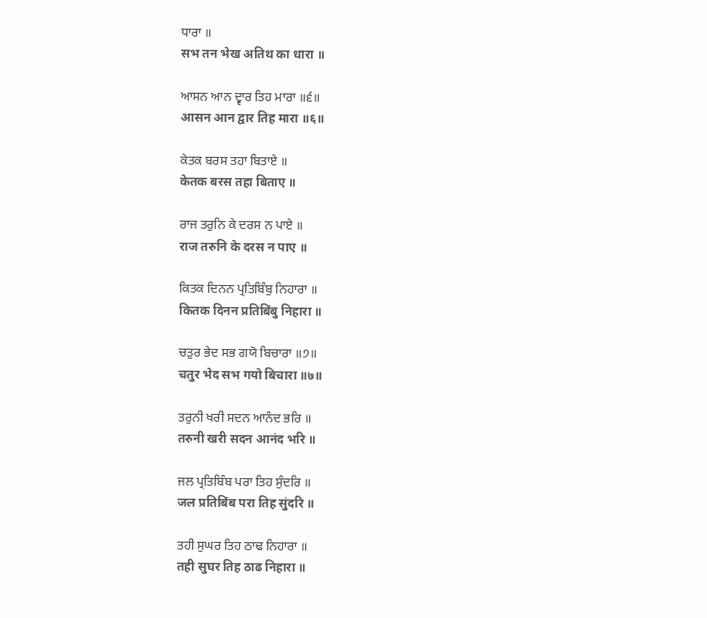ਧਾਰਾ ॥
सभ तन भेख अतिथ का धारा ॥

ਆਸਨ ਆਨ ਦ੍ਵਾਰ ਤਿਹ ਮਾਰਾ ॥੬॥
आसन आन द्वार तिह मारा ॥६॥

ਕੇਤਕ ਬਰਸ ਤਹਾ ਬਿਤਾਏ ॥
केतक बरस तहा बिताए ॥

ਰਾਜ ਤਰੁਨਿ ਕੇ ਦਰਸ ਨ ਪਾਏ ॥
राज तरुनि के दरस न पाए ॥

ਕਿਤਕ ਦਿਨਨ ਪ੍ਰਤਿਬਿੰਬੁ ਨਿਹਾਰਾ ॥
कितक दिनन प्रतिबिंबु निहारा ॥

ਚਤੁਰ ਭੇਦ ਸਭ ਗਯੋ ਬਿਚਾਰਾ ॥੭॥
चतुर भेद सभ गयो बिचारा ॥७॥

ਤਰੁਨੀ ਖਰੀ ਸਦਨ ਆਨੰਦ ਭਰਿ ॥
तरुनी खरी सदन आनंद भरि ॥

ਜਲ ਪ੍ਰਤਿਬਿੰਬ ਪਰਾ ਤਿਹ ਸੁੰਦਰਿ ॥
जल प्रतिबिंब परा तिह सुंदरि ॥

ਤਹੀ ਸੁਘਰ ਤਿਹ ਠਾਢ ਨਿਹਾਰਾ ॥
तही सुघर तिह ठाढ निहारा ॥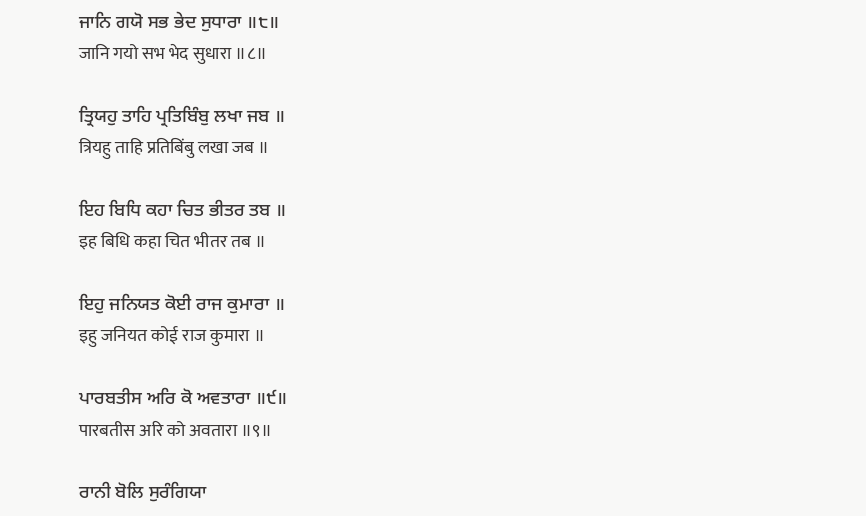ਜਾਨਿ ਗਯੋ ਸਭ ਭੇਦ ਸੁਧਾਰਾ ॥੮॥
जानि गयो सभ भेद सुधारा ॥८॥

ਤ੍ਰਿਯਹੁ ਤਾਹਿ ਪ੍ਰਤਿਬਿੰਬੁ ਲਖਾ ਜਬ ॥
त्रियहु ताहि प्रतिबिंबु लखा जब ॥

ਇਹ ਬਿਧਿ ਕਹਾ ਚਿਤ ਭੀਤਰ ਤਬ ॥
इह बिधि कहा चित भीतर तब ॥

ਇਹੁ ਜਨਿਯਤ ਕੋਈ ਰਾਜ ਕੁਮਾਰਾ ॥
इहु जनियत कोई राज कुमारा ॥

ਪਾਰਬਤੀਸ ਅਰਿ ਕੋ ਅਵਤਾਰਾ ॥੯॥
पारबतीस अरि को अवतारा ॥९॥

ਰਾਨੀ ਬੋਲਿ ਸੁਰੰਗਿਯਾ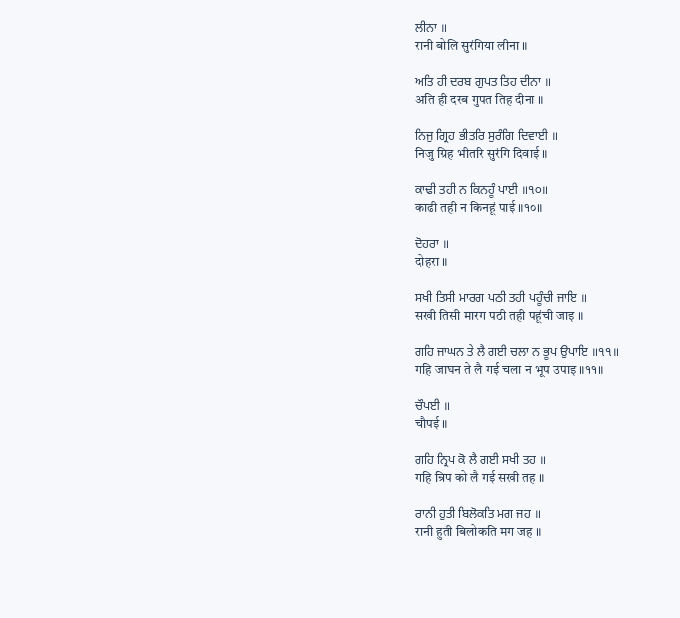ਲੀਨਾ ॥
रानी बोलि सुरंगिया लीना ॥

ਅਤਿ ਹੀ ਦਰਬ ਗੁਪਤ ਤਿਹ ਦੀਨਾ ॥
अति ही दरब गुपत तिह दीना ॥

ਨਿਜੁ ਗ੍ਰਿਹ ਭੀਤਰਿ ਸੁਰੰਗਿ ਦਿਵਾਈ ॥
निजु ग्रिह भीतरि सुरंगि दिवाई ॥

ਕਾਢੀ ਤਹੀ ਨ ਕਿਨਹੂੰ ਪਾਈ ॥੧੦॥
काढी तही न किनहूं पाई ॥१०॥

ਦੋਹਰਾ ॥
दोहरा ॥

ਸਖੀ ਤਿਸੀ ਮਾਰਗ ਪਠੀ ਤਹੀ ਪਹੂੰਚੀ ਜਾਇ ॥
सखी तिसी मारग पठी तही पहूंची जाइ ॥

ਗਹਿ ਜਾਘਨ ਤੇ ਲੈ ਗਈ ਚਲਾ ਨ ਭੂਪ ਉਪਾਇ ॥੧੧॥
गहि जाघन ते लै गई चला न भूप उपाइ ॥११॥

ਚੌਪਈ ॥
चौपई ॥

ਗਹਿ ਨ੍ਰਿਪ ਕੋ ਲੈ ਗਈ ਸਖੀ ਤਹ ॥
गहि न्रिप को लै गई सखी तह ॥

ਰਾਨੀ ਹੁਤੀ ਬਿਲੋਕਤਿ ਮਗ ਜਹ ॥
रानी हुती बिलोकति मग जह ॥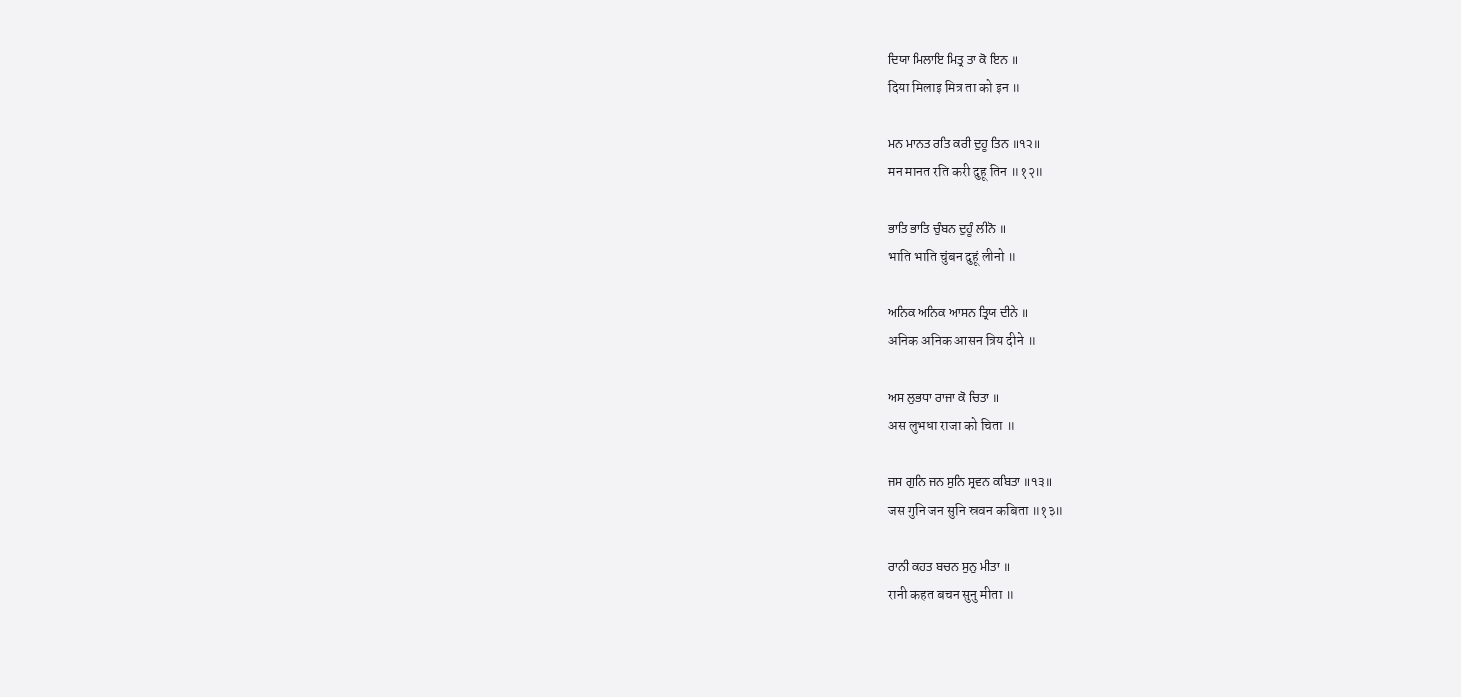ਦਿਯਾ ਮਿਲਾਇ ਮਿਤ੍ਰ ਤਾ ਕੋ ਇਨ ॥
दिया मिलाइ मित्र ता को इन ॥

ਮਨ ਮਾਨਤ ਰਤਿ ਕਰੀ ਦੁਹੂ ਤਿਨ ॥੧੨॥
मन मानत रति करी दुहू तिन ॥१२॥

ਭਾਤਿ ਭਾਤਿ ਚੁੰਬਨ ਦੁਹੂੰ ਲੀਨੋ ॥
भाति भाति चुंबन दुहूं लीनो ॥

ਅਨਿਕ ਅਨਿਕ ਆਸਨ ਤ੍ਰਿਯ ਦੀਨੇ ॥
अनिक अनिक आसन त्रिय दीने ॥

ਅਸ ਲੁਭਧਾ ਰਾਜਾ ਕੋ ਚਿਤਾ ॥
अस लुभधा राजा को चिता ॥

ਜਸ ਗੁਨਿ ਜਨ ਸੁਨਿ ਸ੍ਰਵਨ ਕਬਿਤਾ ॥੧੩॥
जस गुनि जन सुनि स्रवन कबिता ॥१३॥

ਰਾਨੀ ਕਹਤ ਬਚਨ ਸੁਨੁ ਮੀਤਾ ॥
रानी कहत बचन सुनु मीता ॥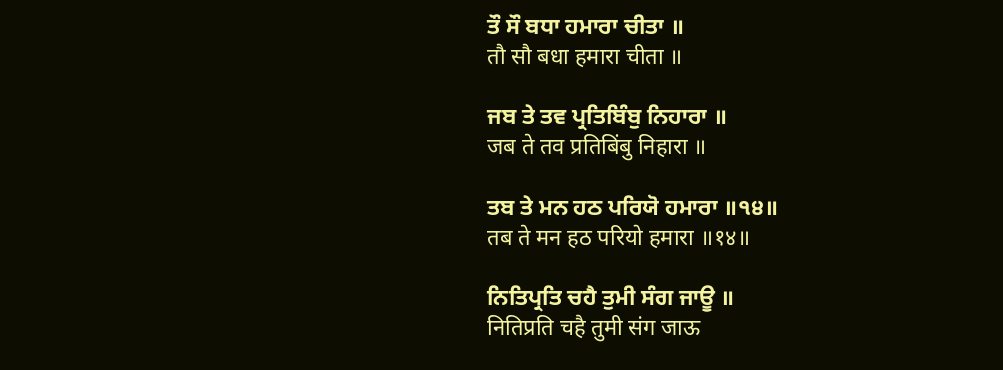ਤੌ ਸੌ ਬਧਾ ਹਮਾਰਾ ਚੀਤਾ ॥
तौ सौ बधा हमारा चीता ॥

ਜਬ ਤੇ ਤਵ ਪ੍ਰਤਿਬਿੰਬੁ ਨਿਹਾਰਾ ॥
जब ते तव प्रतिबिंबु निहारा ॥

ਤਬ ਤੇ ਮਨ ਹਠ ਪਰਿਯੋ ਹਮਾਰਾ ॥੧੪॥
तब ते मन हठ परियो हमारा ॥१४॥

ਨਿਤਿਪ੍ਰਤਿ ਚਹੈ ਤੁਮੀ ਸੰਗ ਜਾਊ ॥
नितिप्रति चहै तुमी संग जाऊ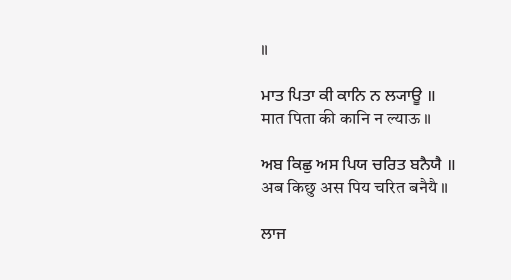॥

ਮਾਤ ਪਿਤਾ ਕੀ ਕਾਨਿ ਨ ਲ੍ਯਾਊ ॥
मात पिता की कानि न ल्याऊ ॥

ਅਬ ਕਿਛੁ ਅਸ ਪਿਯ ਚਰਿਤ ਬਨੈਯੈ ॥
अब किछु अस पिय चरित बनैयै ॥

ਲਾਜ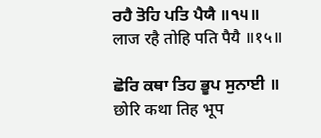ਰਹੈ ਤੋਹਿ ਪਤਿ ਪੈਯੈ ॥੧੫॥
लाज रहै तोहि पति पैयै ॥१५॥

ਛੋਰਿ ਕਥਾ ਤਿਹ ਭੂਪ ਸੁਨਾਈ ॥
छोरि कथा तिह भूप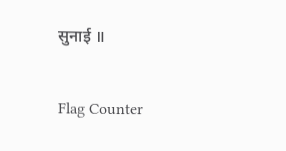सुनाई ॥


Flag Counter